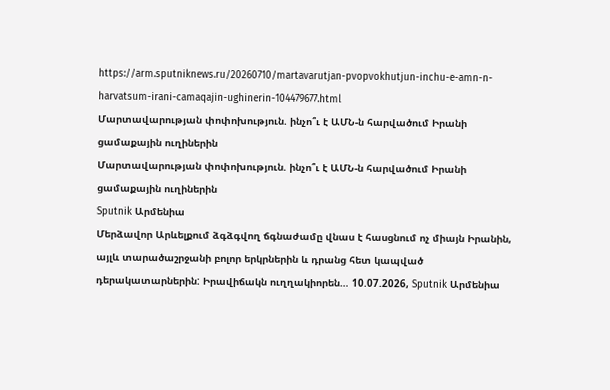https://arm.sputniknews.ru/20260710/martavarutjan-pvopvokhutjun-inchu-e-amn-n-harvatsum-irani-camaqajin-ughinerin-104479677.html
Մարտավարության փոփոխություն. ինչո՞ւ է ԱՄՆ-ն հարվածում Իրանի ցամաքային ուղիներին
Մարտավարության փոփոխություն. ինչո՞ւ է ԱՄՆ-ն հարվածում Իրանի ցամաքային ուղիներին
Sputnik Արմենիա
Մերձավոր Արևելքում ձգձգվող ճգնաժամը վնաս է հասցնում ոչ միայն Իրանին, այլև տարածաշրջանի բոլոր երկրներին և դրանց հետ կապված դերակատարներին: Իրավիճակն ուղղակիորեն… 10.07.2026, Sputnik Արմենիա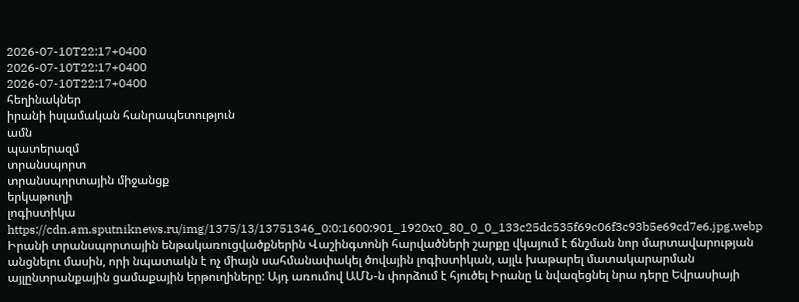2026-07-10T22:17+0400
2026-07-10T22:17+0400
2026-07-10T22:17+0400
հեղինակներ
իրանի իսլամական հանրապետություն
ամն
պատերազմ
տրանսպորտ
տրանսպորտային միջանցք
երկաթուղի
լոգիստիկա
https://cdn.am.sputniknews.ru/img/1375/13/13751346_0:0:1600:901_1920x0_80_0_0_133c25dc535f69c06f3c93b5e69cd7e6.jpg.webp
Իրանի տրանսպորտային ենթակառուցվածքներին Վաշինգտոնի հարվածների շարքը վկայում է ճնշման նոր մարտավարության անցնելու մասին, որի նպատակն է ոչ միայն սահմանափակել ծովային լոգիստիկան, այլև խաթարել մատակարարման այլընտրանքային ցամաքային երթուղիները: Այդ առումով ԱՄՆ-ն փորձում է հյուծել Իրանը և նվազեցնել նրա դերը Եվրասիայի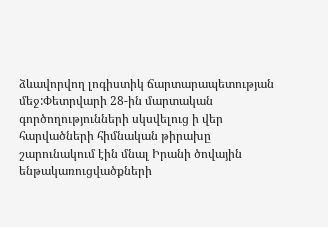ձևավորվող լոգիստիկ ճարտարապետության մեջ:Փետրվարի 28-ին մարտական գործողությունների սկսվելուց ի վեր հարվածների հիմնական թիրախը շարունակում էին մնալ Իրանի ծովային ենթակառուցվածքների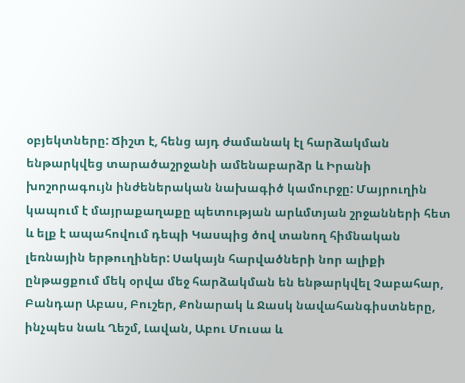օբյեկտները: Ճիշտ է, հենց այդ ժամանակ էլ հարձակման ենթարկվեց տարածաշրջանի ամենաբարձր և Իրանի խոշորագույն ինժեներական նախագիծ կամուրջը: Մայրուղին կապում է մայրաքաղաքը պետության արևմտյան շրջանների հետ և ելք է ապահովում դեպի Կասպից ծով տանող հիմնական լեռնային երթուղիներ: Սակայն հարվածների նոր ալիքի ընթացքում մեկ օրվա մեջ հարձակման են ենթարկվել Չաբահար, Բանդար Աբաս, Բուշեր, Քոնարակ և Ջասկ նավահանգիստները, ինչպես նաև Ղեշմ, Լավան, Աբու Մուսա և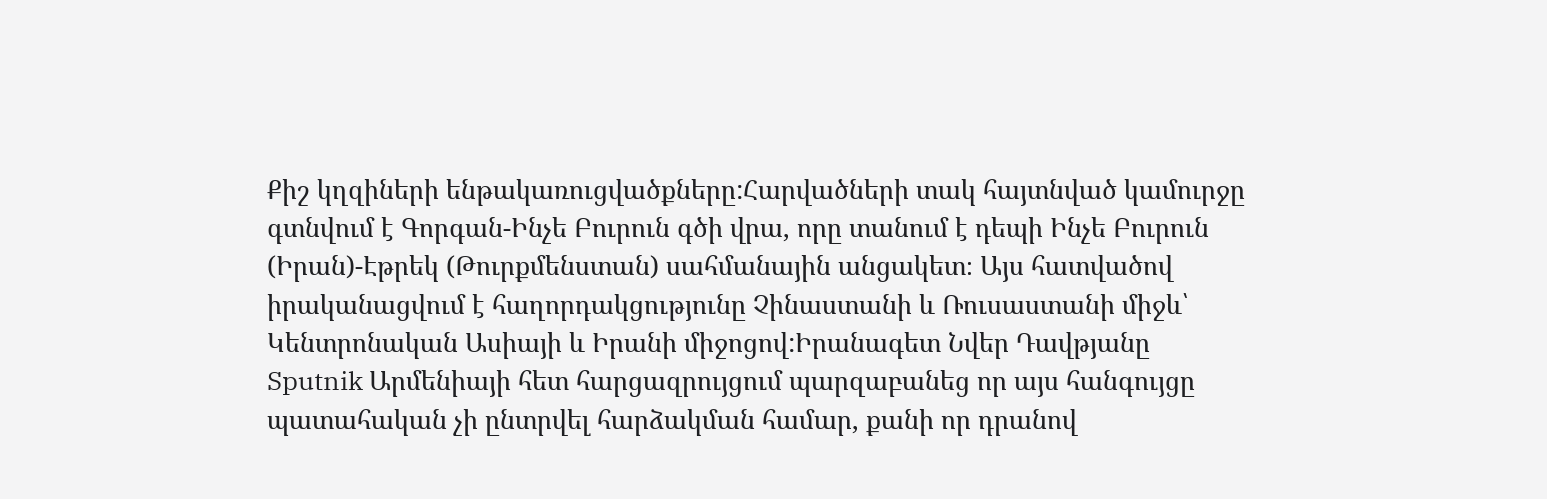Քիշ կղզիների ենթակառուցվածքները:Հարվածների տակ հայտնված կամուրջը գտնվում է Գորգան-Ինչե Բուրուն գծի վրա, որը տանում է դեպի Ինչե Բուրուն (Իրան)-Էթրեկ (Թուրքմենստան) սահմանային անցակետ։ Այս հատվածով իրականացվում է հաղորդակցությունը Չինաստանի և Ռուսաստանի միջև՝ Կենտրոնական Ասիայի և Իրանի միջոցով:Իրանագետ Նվեր Դավթյանը Sputnik Արմենիայի հետ հարցազրույցում պարզաբանեց որ այս հանգույցը պատահական չի ընտրվել հարձակման համար, քանի որ դրանով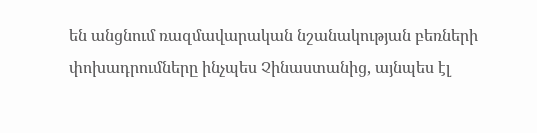են անցնում ռազմավարական նշանակության բեռների փոխադրումները ինչպես Չինաստանից, այնպես էլ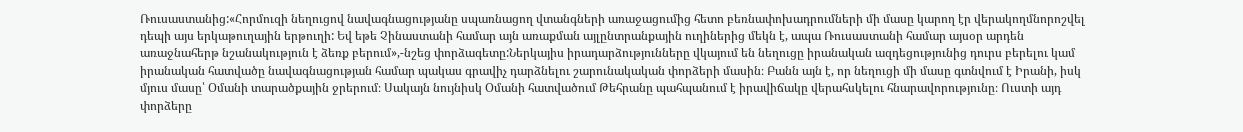Ռուսաստանից:«Հորմուզի նեղուցով նավագնացությանը սպառնացող վտանգների առաջացումից հետո բեռնափոխադրումների մի մասը կարող էր վերակողմնորոշվել դեպի այս երկաթուղային երթուղի: Եվ եթե Չինաստանի համար այն առաքման այլընտրանքային ուղիներից մեկն է, ապա Ռուսաստանի համար այսօր արդեն առաջնահերթ նշանակություն է ձեռք բերում»,-նշեց փորձագետը:Ներկայիս իրադարձությունները վկայում են նեղուցը իրանական ազդեցությունից դուրս բերելու կամ իրանական հատվածը նավագնացության համար պակաս գրավիչ դարձնելու շարունակական փորձերի մասին։ Բանն այն է, որ նեղուցի մի մասը գտնվում է Իրանի, իսկ մյուս մասը՝ Օմանի տարածքային ջրերում։ Սակայն նույնիսկ Օմանի հատվածում Թեհրանը պահպանում է իրավիճակը վերահսկելու հնարավորությունը։ Ուստի այդ փորձերը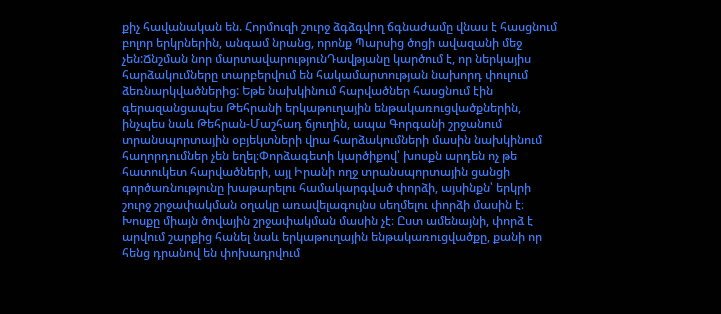քիչ հավանական են. Հորմուզի շուրջ ձգձգվող ճգնաժամը վնաս է հասցնում բոլոր երկրներին, անգամ նրանց, որոնք Պարսից ծոցի ավազանի մեջ չեն:Ճնշման նոր մարտավարությունԴավթյանը կարծում է, որ ներկայիս հարձակումները տարբերվում են հակամարտության նախորդ փուլում ձեռնարկվածներից: Եթե նախկինում հարվածներ հասցնում էին գերազանցապես Թեհրանի երկաթուղային ենթակառուցվածքներին, ինչպես նաև Թեհրան-Մաշհադ ճյուղին, ապա Գորգանի շրջանում տրանսպորտային օբյեկտների վրա հարձակումների մասին նախկինում հաղորդումներ չեն եղել։Փորձագետի կարծիքով՝ խոսքն արդեն ոչ թե հատուկետ հարվածների, այլ Իրանի ողջ տրանսպորտային ցանցի գործառնությունը խաթարելու համակարգված փորձի, այսինքն՝ երկրի շուրջ շրջափակման օղակը առավելագույնս սեղմելու փորձի մասին է։ Խոսքը միայն ծովային շրջափակման մասին չէ։ Ըստ ամենայնի, փորձ է արվում շարքից հանել նաև երկաթուղային ենթակառուցվածքը, քանի որ հենց դրանով են փոխադրվում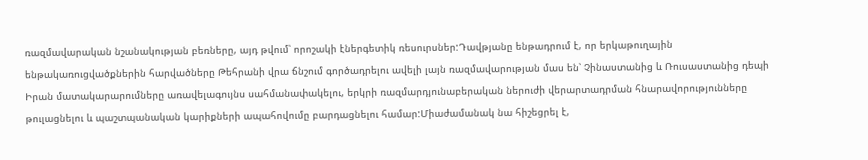ռազմավարական նշանակության բեռները, այդ թվում՝ որոշակի էներգետիկ ռեսուրսներ:Դավթյանը ենթադրում է, որ երկաթուղային ենթակառուցվածքներին հարվածները Թեհրանի վրա ճնշում գործադրելու ավելի լայն ռազմավարության մաս են՝ Չինաստանից և Ռուսաստանից դեպի Իրան մատակարարումները առավելագույնս սահմանափակելու, երկրի ռազմարդյունաբերական ներուժի վերարտադրման հնարավորությունները թուլացնելու և պաշտպանական կարիքների ապահովումը բարդացնելու համար:Միաժամանակ նա հիշեցրել է,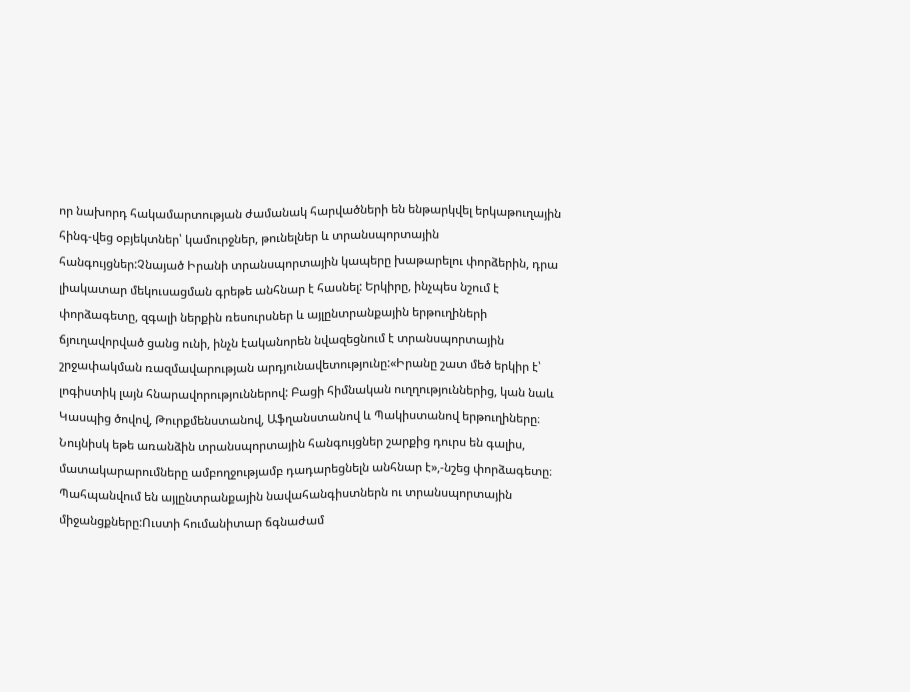որ նախորդ հակամարտության ժամանակ հարվածների են ենթարկվել երկաթուղային հինգ-վեց օբյեկտներ՝ կամուրջներ, թունելներ և տրանսպորտային հանգույցներ:Չնայած Իրանի տրանսպորտային կապերը խաթարելու փորձերին, դրա լիակատար մեկուսացման գրեթե անհնար է հասնել: Երկիրը, ինչպես նշում է փորձագետը, զգալի ներքին ռեսուրսներ և այլընտրանքային երթուղիների ճյուղավորված ցանց ունի, ինչն էականորեն նվազեցնում է տրանսպորտային շրջափակման ռազմավարության արդյունավետությունը:«Իրանը շատ մեծ երկիր է՝ լոգիստիկ լայն հնարավորություններով: Բացի հիմնական ուղղություններից, կան նաև Կասպից ծովով, Թուրքմենստանով, Աֆղանստանով և Պակիստանով երթուղիները։ Նույնիսկ եթե առանձին տրանսպորտային հանգույցներ շարքից դուրս են գալիս, մատակարարումները ամբողջությամբ դադարեցնելն անհնար է»,-նշեց փորձագետը։ Պահպանվում են այլընտրանքային նավահանգիստներն ու տրանսպորտային միջանցքները:Ուստի հումանիտար ճգնաժամ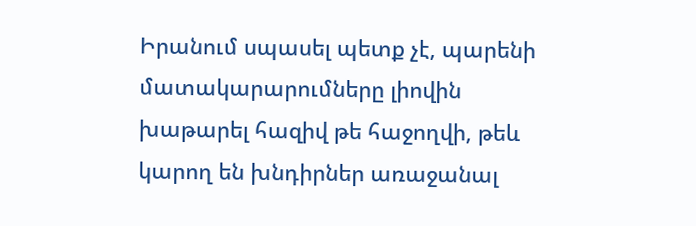Իրանում սպասել պետք չէ, պարենի մատակարարումները լիովին խաթարել հազիվ թե հաջողվի, թեև կարող են խնդիրներ առաջանալ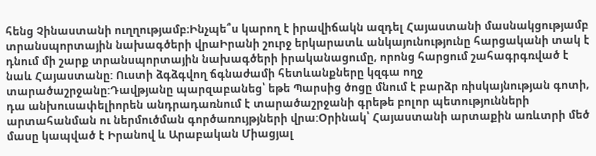հենց Չինաստանի ուղղությամբ։Ինչպե՞ս կարող է իրավիճակն ազդել Հայաստանի մասնակցությամբ տրանսպորտային նախագծերի վրաԻրանի շուրջ երկարատև անկայունությունը հարցականի տակ է դնում մի շարք տրանսպորտային նախագծերի իրականացումը, որոնց հարցում շահագրգռված է նաև Հայաստանը: Ուստի ձգձգվող ճգնաժամի հետևանքները կզգա ողջ տարածաշրջանը:Դավթյանը պարզաբանեց՝ եթե Պարսից ծոցը մնում է բարձր ռիսկայնության գոտի, դա անխուսափելիորեն անդրադառնում է տարածաշրջանի գրեթե բոլոր պետությունների արտահանման ու ներմուծման գործառույթյների վրա:Օրինակ՝ Հայաստանի արտաքին առևտրի մեծ մասը կապված է Իրանով և Արաբական Միացյալ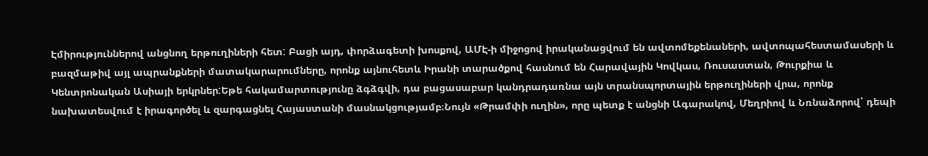Էմիրություններով անցնող երթուղիների հետ: Բացի այդ, փորձագետի խոսքով, ԱՄԷ-ի միջոցով իրականացվում են ավտոմեքենաների, ավտոպահեստամասերի և բազմաթիվ այլ ապրանքների մատակարարումները, որոնք այնուհետև Իրանի տարածքով հասնում են Հարավային Կովկաս, Ռուսաստան, Թուրքիա և Կենտրոնական Ասիայի երկրներ:Եթե հակամարտությունը ձգձգվի, դա բացասաբար կանդրադառնա այն տրանսպորտային երթուղիների վրա, որոնք նախատեսվում է իրագործել և զարգացնել Հայաստանի մասնակցությամբ։Նույն «Թրամփի ուղին», որը պետք է անցնի Ագարակով, Մեղրիով և Նռնաձորով՝ դեպի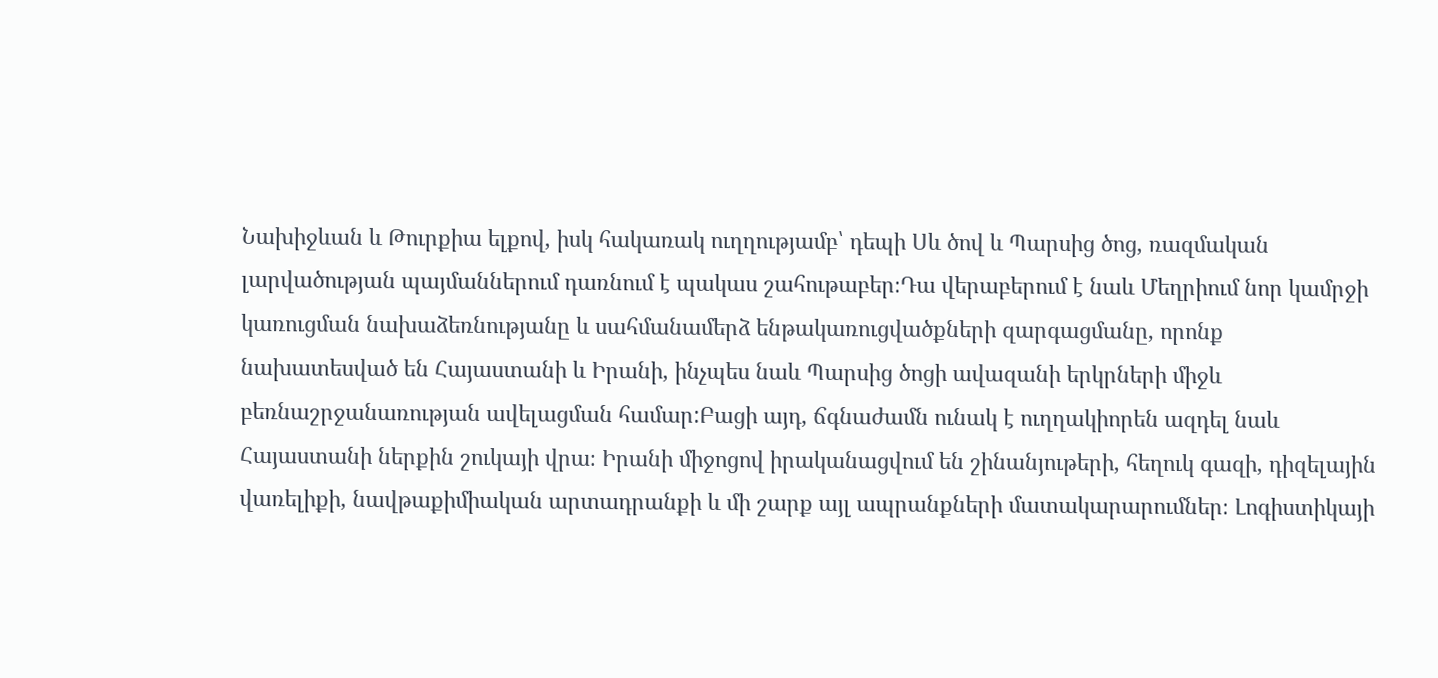Նախիջևան և Թուրքիա ելքով, իսկ հակառակ ուղղությամբ՝ դեպի Սև ծով և Պարսից ծոց, ռազմական լարվածության պայմաններում դառնում է պակաս շահութաբեր։Դա վերաբերում է նաև Մեղրիում նոր կամրջի կառուցման նախաձեռնությանը և սահմանամերձ ենթակառուցվածքների զարգացմանը, որոնք նախատեսված են Հայաստանի և Իրանի, ինչպես նաև Պարսից ծոցի ավազանի երկրների միջև բեռնաշրջանառության ավելացման համար:Բացի այդ, ճգնաժամն ունակ է ուղղակիորեն ազդել նաև Հայաստանի ներքին շուկայի վրա։ Իրանի միջոցով իրականացվում են շինանյութերի, հեղուկ գազի, դիզելային վառելիքի, նավթաքիմիական արտադրանքի և մի շարք այլ ապրանքների մատակարարումներ։ Լոգիստիկայի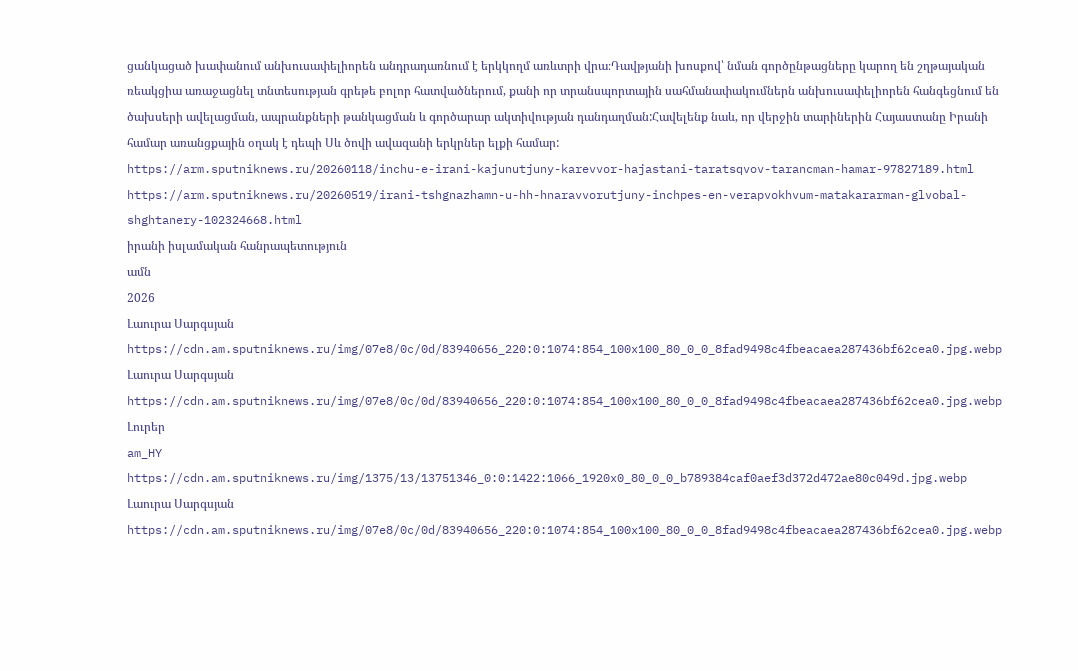ցանկացած խափանում անխուսափելիորեն անդրադառնում է երկկողմ առևտրի վրա։Դավթյանի խոսքով՝ նման գործընթացները կարող են շղթայական ռեակցիա առաջացնել տնտեսության գրեթե բոլոր հատվածներում, քանի որ տրանսպորտային սահմանափակումներն անխուսափելիորեն հանգեցնում են ծախսերի ավելացման, ապրանքների թանկացման և գործարար ակտիվության դանդաղման:Հավելենք նաև, որ վերջին տարիներին Հայաստանը Իրանի համար առանցքային օղակ է դեպի Սև ծովի ավազանի երկրներ ելքի համար:
https://arm.sputniknews.ru/20260118/inchu-e-irani-kajunutjuny-karevvor-hajastani-taratsqvov-tarancman-hamar-97827189.html
https://arm.sputniknews.ru/20260519/irani-tshgnazhamn-u-hh-hnaravvorutjuny-inchpes-en-verapvokhvum-matakararman-glvobal-shghtanery-102324668.html
իրանի իսլամական հանրապետություն
ամն
2026
Լաուրա Սարգսյան
https://cdn.am.sputniknews.ru/img/07e8/0c/0d/83940656_220:0:1074:854_100x100_80_0_0_8fad9498c4fbeacaea287436bf62cea0.jpg.webp
Լաուրա Սարգսյան
https://cdn.am.sputniknews.ru/img/07e8/0c/0d/83940656_220:0:1074:854_100x100_80_0_0_8fad9498c4fbeacaea287436bf62cea0.jpg.webp
Լուրեր
am_HY
https://cdn.am.sputniknews.ru/img/1375/13/13751346_0:0:1422:1066_1920x0_80_0_0_b789384caf0aef3d372d472ae80c049d.jpg.webp
Լաուրա Սարգսյան
https://cdn.am.sputniknews.ru/img/07e8/0c/0d/83940656_220:0:1074:854_100x100_80_0_0_8fad9498c4fbeacaea287436bf62cea0.jpg.webp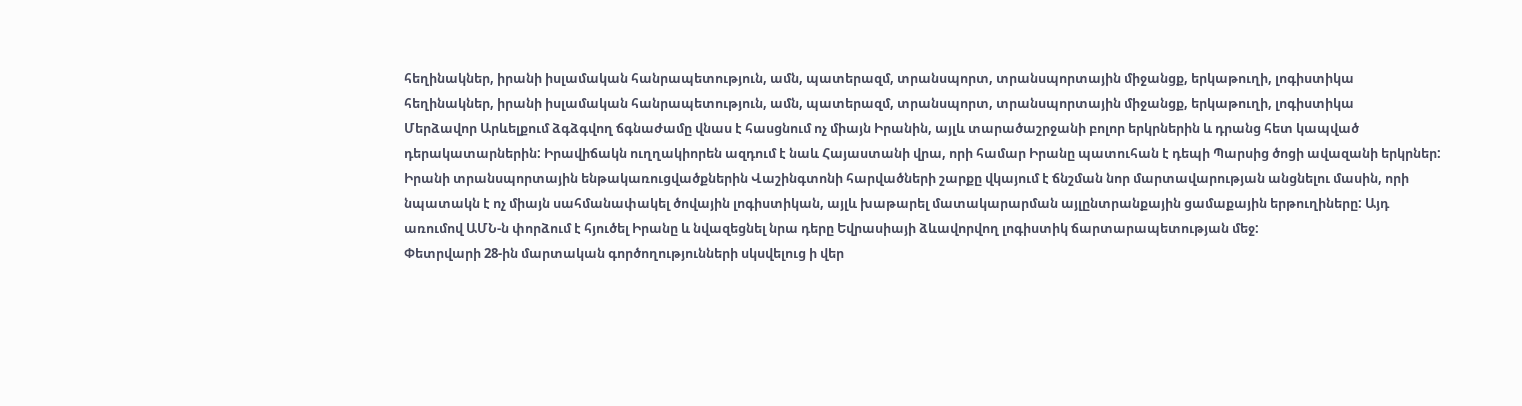հեղինակներ, իրանի իսլամական հանրապետություն, ամն, պատերազմ, տրանսպորտ, տրանսպորտային միջանցք, երկաթուղի, լոգիստիկա
հեղինակներ, իրանի իսլամական հանրապետություն, ամն, պատերազմ, տրանսպորտ, տրանսպորտային միջանցք, երկաթուղի, լոգիստիկա
Մերձավոր Արևելքում ձգձգվող ճգնաժամը վնաս է հասցնում ոչ միայն Իրանին, այլև տարածաշրջանի բոլոր երկրներին և դրանց հետ կապված դերակատարներին: Իրավիճակն ուղղակիորեն ազդում է նաև Հայաստանի վրա, որի համար Իրանը պատուհան է դեպի Պարսից ծոցի ավազանի երկրներ:
Իրանի տրանսպորտային ենթակառուցվածքներին Վաշինգտոնի հարվածների շարքը վկայում է ճնշման նոր մարտավարության անցնելու մասին, որի նպատակն է ոչ միայն սահմանափակել ծովային լոգիստիկան, այլև խաթարել մատակարարման այլընտրանքային ցամաքային երթուղիները: Այդ առումով ԱՄՆ-ն փորձում է հյուծել Իրանը և նվազեցնել նրա դերը Եվրասիայի ձևավորվող լոգիստիկ ճարտարապետության մեջ:
Փետրվարի 28-ին մարտական գործողությունների սկսվելուց ի վեր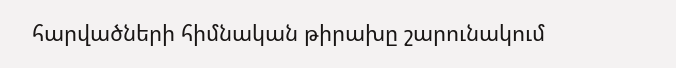հարվածների հիմնական թիրախը շարունակում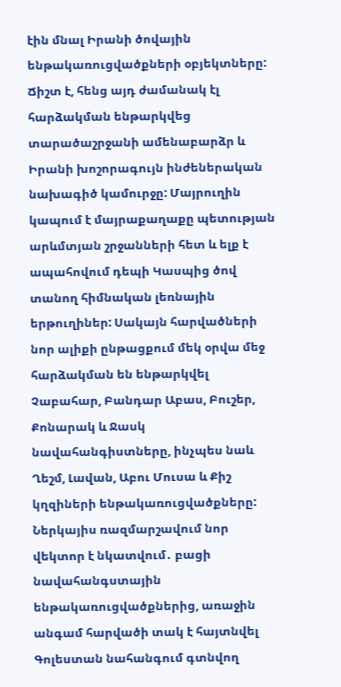էին մնալ Իրանի ծովային ենթակառուցվածքների օբյեկտները: Ճիշտ է, հենց այդ ժամանակ էլ հարձակման ենթարկվեց տարածաշրջանի ամենաբարձր և Իրանի խոշորագույն ինժեներական նախագիծ կամուրջը: Մայրուղին կապում է մայրաքաղաքը պետության արևմտյան շրջանների հետ և ելք է ապահովում դեպի Կասպից ծով տանող հիմնական լեռնային երթուղիներ: Սակայն հարվածների նոր ալիքի ընթացքում մեկ օրվա մեջ հարձակման են ենթարկվել Չաբահար, Բանդար Աբաս, Բուշեր, Քոնարակ և Ջասկ նավահանգիստները, ինչպես նաև Ղեշմ, Լավան, Աբու Մուսա և Քիշ կղզիների ենթակառուցվածքները:
Ներկայիս ռազմարշավում նոր վեկտոր է նկատվում․ բացի նավահանգստային ենթակառուցվածքներից, առաջին անգամ հարվածի տակ է հայտնվել Գոլեստան նահանգում գտնվող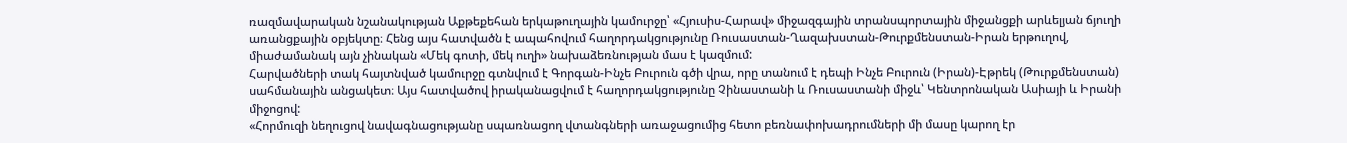ռազմավարական նշանակության Աքթեքեհան երկաթուղային կամուրջը՝ «Հյուսիս-Հարավ» միջազգային տրանսպորտային միջանցքի արևելյան ճյուղի առանցքային օբյեկտը։ Հենց այս հատվածն է ապահովում հաղորդակցությունը Ռուսաստան-Ղազախստան-Թուրքմենստան-Իրան երթուղով, միաժամանակ այն չինական «Մեկ գոտի, մեկ ուղի» նախաձեռնության մաս է կազմում:
Հարվածների տակ հայտնված կամուրջը գտնվում է Գորգան-Ինչե Բուրուն գծի վրա, որը տանում է դեպի Ինչե Բուրուն (Իրան)-Էթրեկ (Թուրքմենստան) սահմանային անցակետ։ Այս հատվածով իրականացվում է հաղորդակցությունը Չինաստանի և Ռուսաստանի միջև՝ Կենտրոնական Ասիայի և Իրանի միջոցով:
«Հորմուզի նեղուցով նավագնացությանը սպառնացող վտանգների առաջացումից հետո բեռնափոխադրումների մի մասը կարող էր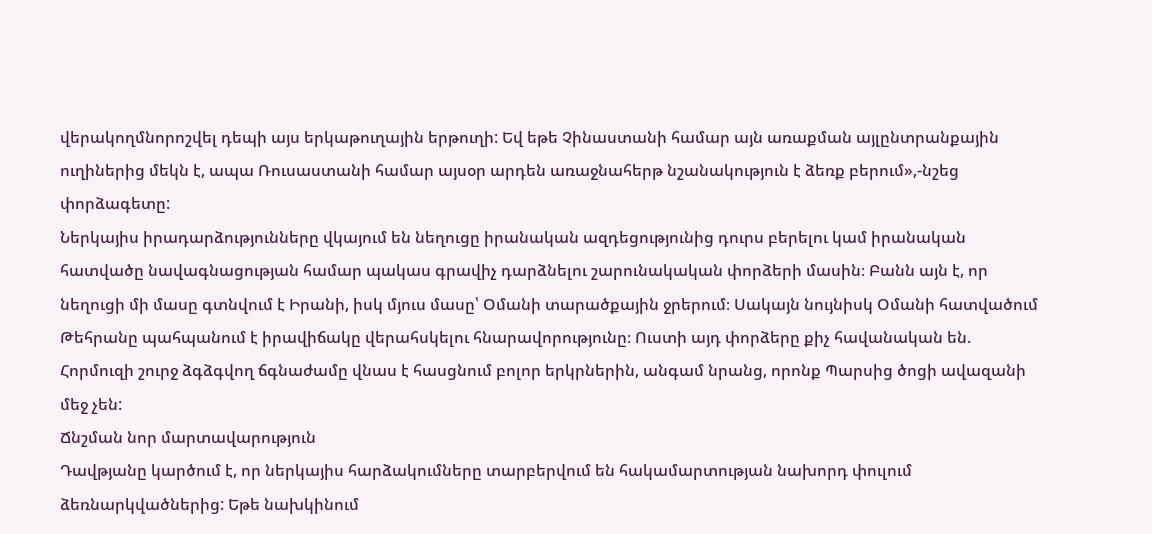վերակողմնորոշվել դեպի այս երկաթուղային երթուղի: Եվ եթե Չինաստանի համար այն առաքման այլընտրանքային ուղիներից մեկն է, ապա Ռուսաստանի համար այսօր արդեն առաջնահերթ նշանակություն է ձեռք բերում»,-նշեց փորձագետը:
Ներկայիս իրադարձությունները վկայում են նեղուցը իրանական ազդեցությունից դուրս բերելու կամ իրանական հատվածը նավագնացության համար պակաս գրավիչ դարձնելու շարունակական փորձերի մասին։ Բանն այն է, որ նեղուցի մի մասը գտնվում է Իրանի, իսկ մյուս մասը՝ Օմանի տարածքային ջրերում։ Սակայն նույնիսկ Օմանի հատվածում Թեհրանը պահպանում է իրավիճակը վերահսկելու հնարավորությունը։ Ուստի այդ փորձերը քիչ հավանական են. Հորմուզի շուրջ ձգձգվող ճգնաժամը վնաս է հասցնում բոլոր երկրներին, անգամ նրանց, որոնք Պարսից ծոցի ավազանի մեջ չեն:
Ճնշման նոր մարտավարություն
Դավթյանը կարծում է, որ ներկայիս հարձակումները տարբերվում են հակամարտության նախորդ փուլում ձեռնարկվածներից: Եթե նախկինում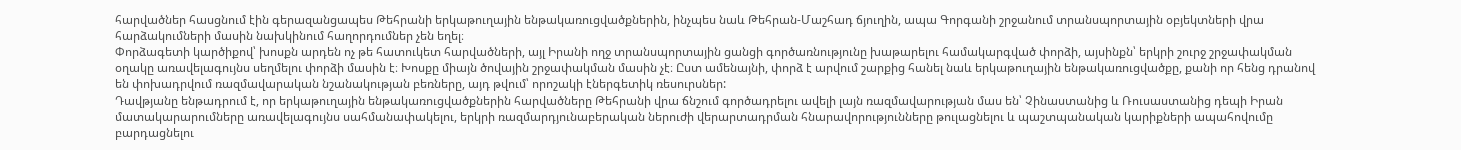հարվածներ հասցնում էին գերազանցապես Թեհրանի երկաթուղային ենթակառուցվածքներին, ինչպես նաև Թեհրան-Մաշհադ ճյուղին, ապա Գորգանի շրջանում տրանսպորտային օբյեկտների վրա հարձակումների մասին նախկինում հաղորդումներ չեն եղել։
Փորձագետի կարծիքով՝ խոսքն արդեն ոչ թե հատուկետ հարվածների, այլ Իրանի ողջ տրանսպորտային ցանցի գործառնությունը խաթարելու համակարգված փորձի, այսինքն՝ երկրի շուրջ շրջափակման օղակը առավելագույնս սեղմելու փորձի մասին է։ Խոսքը միայն ծովային շրջափակման մասին չէ։ Ըստ ամենայնի, փորձ է արվում շարքից հանել նաև երկաթուղային ենթակառուցվածքը, քանի որ հենց դրանով են փոխադրվում ռազմավարական նշանակության բեռները, այդ թվում՝ որոշակի էներգետիկ ռեսուրսներ:
Դավթյանը ենթադրում է, որ երկաթուղային ենթակառուցվածքներին հարվածները Թեհրանի վրա ճնշում գործադրելու ավելի լայն ռազմավարության մաս են՝ Չինաստանից և Ռուսաստանից դեպի Իրան մատակարարումները առավելագույնս սահմանափակելու, երկրի ռազմարդյունաբերական ներուժի վերարտադրման հնարավորությունները թուլացնելու և պաշտպանական կարիքների ապահովումը բարդացնելու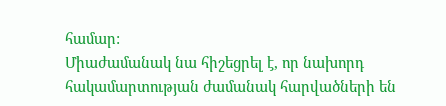համար:
Միաժամանակ նա հիշեցրել է, որ նախորդ հակամարտության ժամանակ հարվածների են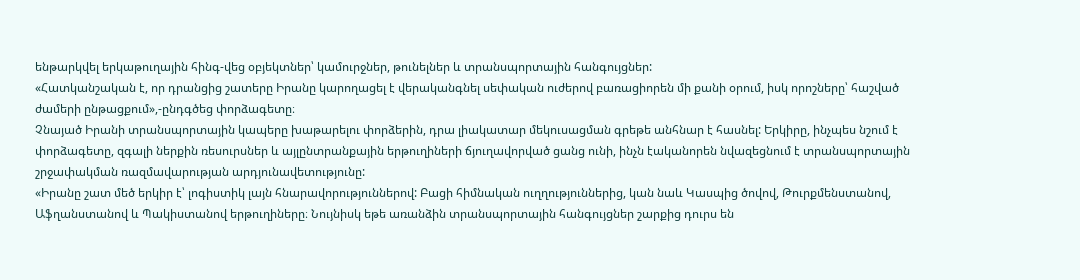ենթարկվել երկաթուղային հինգ-վեց օբյեկտներ՝ կամուրջներ, թունելներ և տրանսպորտային հանգույցներ:
«Հատկանշական է, որ դրանցից շատերը Իրանը կարողացել է վերականգնել սեփական ուժերով բառացիորեն մի քանի օրում, իսկ որոշները՝ հաշված ժամերի ընթացքում»,-ընդգծեց փորձագետը։
Չնայած Իրանի տրանսպորտային կապերը խաթարելու փորձերին, դրա լիակատար մեկուսացման գրեթե անհնար է հասնել: Երկիրը, ինչպես նշում է փորձագետը, զգալի ներքին ռեսուրսներ և այլընտրանքային երթուղիների ճյուղավորված ցանց ունի, ինչն էականորեն նվազեցնում է տրանսպորտային շրջափակման ռազմավարության արդյունավետությունը:
«Իրանը շատ մեծ երկիր է՝ լոգիստիկ լայն հնարավորություններով: Բացի հիմնական ուղղություններից, կան նաև Կասպից ծովով, Թուրքմենստանով, Աֆղանստանով և Պակիստանով երթուղիները։ Նույնիսկ եթե առանձին տրանսպորտային հանգույցներ շարքից դուրս են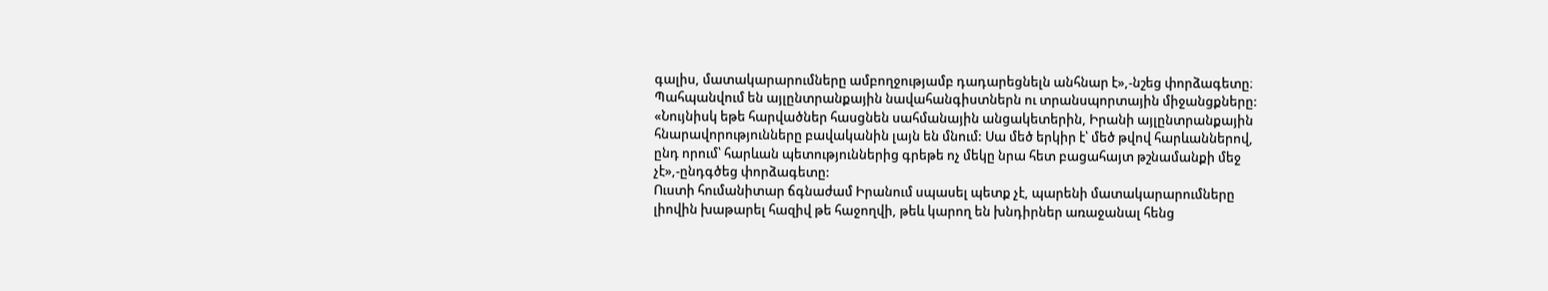գալիս, մատակարարումները ամբողջությամբ դադարեցնելն անհնար է»,-նշեց փորձագետը։ Պահպանվում են այլընտրանքային նավահանգիստներն ու տրանսպորտային միջանցքները:
«Նույնիսկ եթե հարվածներ հասցնեն սահմանային անցակետերին, Իրանի այլընտրանքային հնարավորությունները բավականին լայն են մնում: Սա մեծ երկիր է՝ մեծ թվով հարևաններով, ընդ որում՝ հարևան պետություններից գրեթե ոչ մեկը նրա հետ բացահայտ թշնամանքի մեջ չէ»,-ընդգծեց փորձագետը:
Ուստի հումանիտար ճգնաժամ Իրանում սպասել պետք չէ, պարենի մատակարարումները լիովին խաթարել հազիվ թե հաջողվի, թեև կարող են խնդիրներ առաջանալ հենց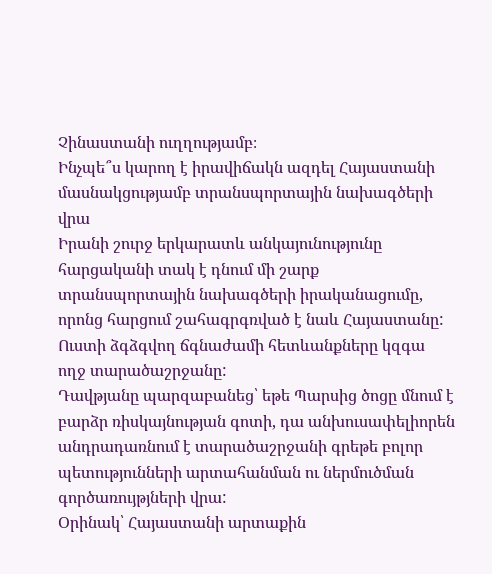Չինաստանի ուղղությամբ։
Ինչպե՞ս կարող է իրավիճակն ազդել Հայաստանի մասնակցությամբ տրանսպորտային նախագծերի վրա
Իրանի շուրջ երկարատև անկայունությունը հարցականի տակ է դնում մի շարք տրանսպորտային նախագծերի իրականացումը, որոնց հարցում շահագրգռված է նաև Հայաստանը: Ուստի ձգձգվող ճգնաժամի հետևանքները կզգա ողջ տարածաշրջանը:
Դավթյանը պարզաբանեց՝ եթե Պարսից ծոցը մնում է բարձր ռիսկայնության գոտի, դա անխուսափելիորեն անդրադառնում է տարածաշրջանի գրեթե բոլոր պետությունների արտահանման ու ներմուծման գործառույթյների վրա:
Օրինակ՝ Հայաստանի արտաքին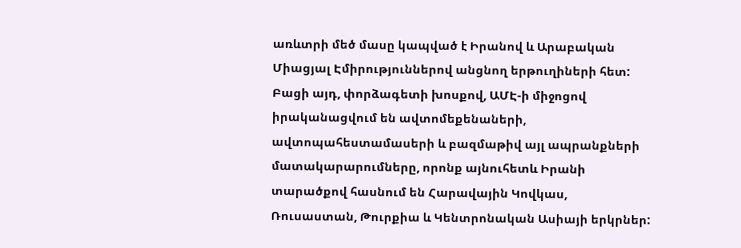առևտրի մեծ մասը կապված է Իրանով և Արաբական Միացյալ Էմիրություններով անցնող երթուղիների հետ: Բացի այդ, փորձագետի խոսքով, ԱՄԷ-ի միջոցով իրականացվում են ավտոմեքենաների, ավտոպահեստամասերի և բազմաթիվ այլ ապրանքների մատակարարումները, որոնք այնուհետև Իրանի տարածքով հասնում են Հարավային Կովկաս, Ռուսաստան, Թուրքիա և Կենտրոնական Ասիայի երկրներ: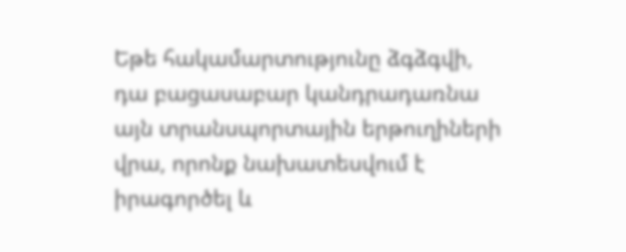Եթե հակամարտությունը ձգձգվի, դա բացասաբար կանդրադառնա այն տրանսպորտային երթուղիների վրա, որոնք նախատեսվում է իրագործել և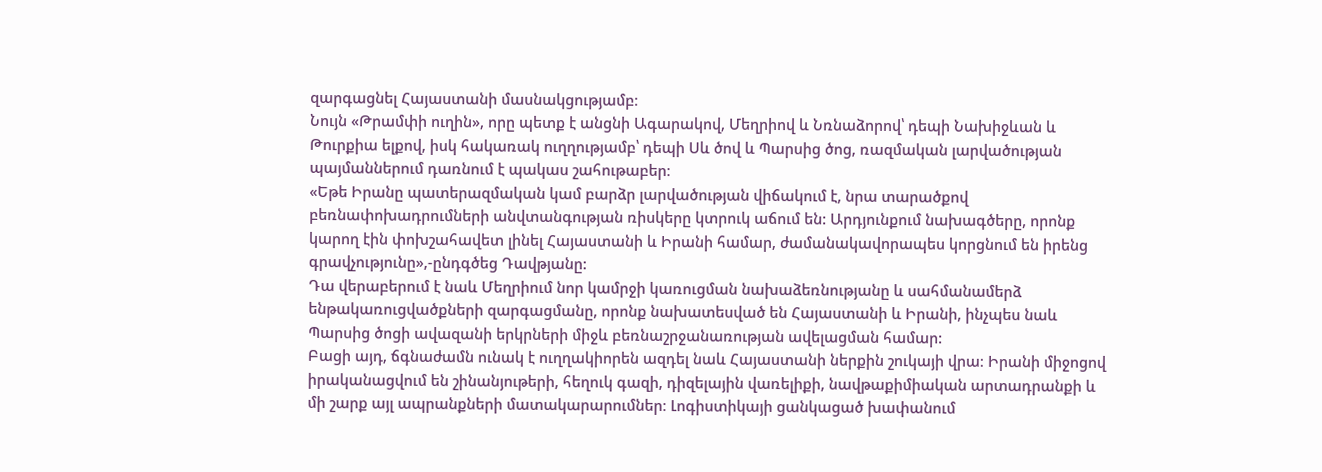զարգացնել Հայաստանի մասնակցությամբ։
Նույն «Թրամփի ուղին», որը պետք է անցնի Ագարակով, Մեղրիով և Նռնաձորով՝ դեպի Նախիջևան և Թուրքիա ելքով, իսկ հակառակ ուղղությամբ՝ դեպի Սև ծով և Պարսից ծոց, ռազմական լարվածության պայմաններում դառնում է պակաս շահութաբեր։
«Եթե Իրանը պատերազմական կամ բարձր լարվածության վիճակում է, նրա տարածքով բեռնափոխադրումների անվտանգության ռիսկերը կտրուկ աճում են: Արդյունքում նախագծերը, որոնք կարող էին փոխշահավետ լինել Հայաստանի և Իրանի համար, ժամանակավորապես կորցնում են իրենց գրավչությունը»,-ընդգծեց Դավթյանը:
Դա վերաբերում է նաև Մեղրիում նոր կամրջի կառուցման նախաձեռնությանը և սահմանամերձ ենթակառուցվածքների զարգացմանը, որոնք նախատեսված են Հայաստանի և Իրանի, ինչպես նաև Պարսից ծոցի ավազանի երկրների միջև բեռնաշրջանառության ավելացման համար:
Բացի այդ, ճգնաժամն ունակ է ուղղակիորեն ազդել նաև Հայաստանի ներքին շուկայի վրա։ Իրանի միջոցով իրականացվում են շինանյութերի, հեղուկ գազի, դիզելային վառելիքի, նավթաքիմիական արտադրանքի և մի շարք այլ ապրանքների մատակարարումներ։ Լոգիստիկայի ցանկացած խափանում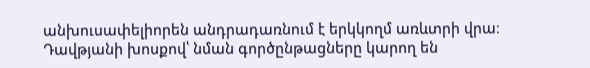անխուսափելիորեն անդրադառնում է երկկողմ առևտրի վրա։
Դավթյանի խոսքով՝ նման գործընթացները կարող են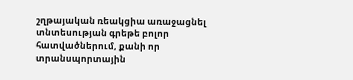շղթայական ռեակցիա առաջացնել տնտեսության գրեթե բոլոր հատվածներում, քանի որ տրանսպորտային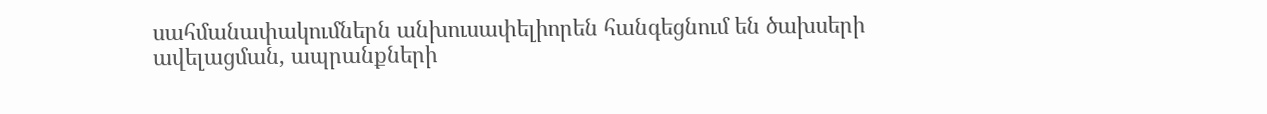սահմանափակումներն անխուսափելիորեն հանգեցնում են ծախսերի ավելացման, ապրանքների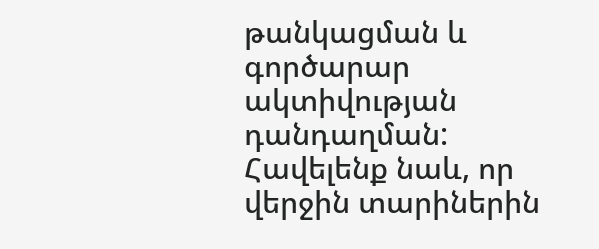թանկացման և գործարար ակտիվության դանդաղման:
Հավելենք նաև, որ վերջին տարիներին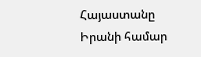Հայաստանը Իրանի համար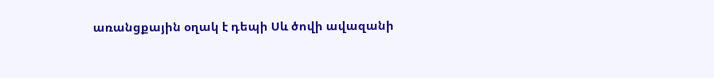առանցքային օղակ է դեպի Սև ծովի ավազանի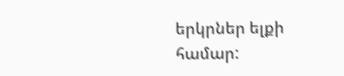երկրներ ելքի համար: